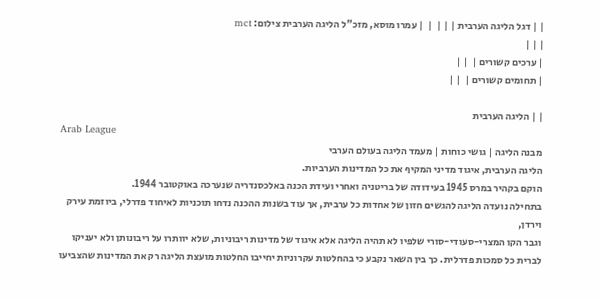| | דגל הליגה הערבית | | |  |  | עמרו מוסא, מזכ"ל הליגה הערבית צילום: mct
| | |
| ערכים קשורים |  | |
| תחומים קשורים |  | |

| | הליגה הערבית
Arab League
מבנה הליגה | גושי כוחות | מעמד הליגה בעולם הערבי
הליגה הערבית, איגוד מדיני המקיף את כל המדינות הערביות.
הוקם בקהיר במרס 1945 בעידודה של בריטניה ואחרי ועידת הכנה באלכסנדריה שנערכה באוקטובר 1944.
בתחילה נועדה הליגה להגשים חזון של אחדות כל ערבית, אך עוד בשנות ההכנה נדחו תוכניות לאיחוד פדרלי, ביוזמת עירק
וירדן,
וגבר הקו המצרי-סעודי-סורי שלפיו לא תהיה הליגה אלא איגוד של מדינות ריבוניות, שלא יוותרו על ריבונותן ולא יעניקו לברית כל סמכות פדרלית. כך בין השאר נקבע כי בהחלטות עקרוניות יחייבו החלטות מועצת הליגה רק את המדינות שהצביעו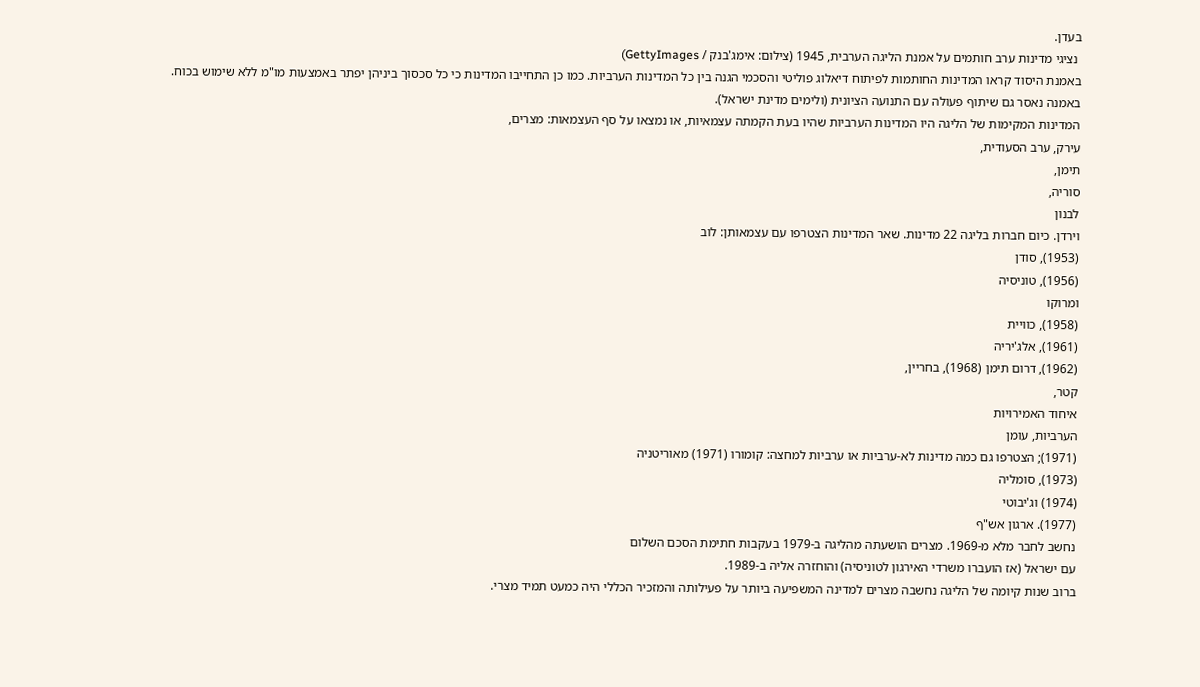בעדן.
 נציגי מדינות ערב חותמים על אמנת הליגה הערבית, 1945 (צילום: אימג'בנק / GettyImages)
באמנת היסוד קראו המדינות החותמות לפיתוח דיאלוג פוליטי והסכמי הגנה בין כל המדינות הערביות. כמו כן התחייבו המדינות כי כל סכסוך ביניהן יפתר באמצעות מו"מ ללא שימוש בכוח. באמנה נאסר גם שיתוף פעולה עם התנועה הציונית (ולימים מדינת ישראל).
המדינות המקימות של הליגה היו המדינות הערביות שהיו בעת הקמתה עצמאיות, או נמצאו על סף העצמאות: מצרים,
עירק, ערב הסעודית,
תימן,
סוריה,
לבנון
וירדן. כיום חברות בליגה 22 מדינות. שאר המדינות הצטרפו עם עצמאותן: לוב
(1953), סודן
(1956), טוניסיה
ומרוקו
(1958), כוויית
(1961), אלג'יריה
(1962), דרום תימן (1968), בחריין,
קטר,
איחוד האמירויות
הערביות, עומן
(1971); הצטרפו גם כמה מדינות לא-ערביות או ערביות למחצה: קומורו (1971) מאוריטניה
(1973), סומליה
(1974) וג'יבוטי
(1977). ארגון אש"ף
נחשב לחבר מלא מ-1969. מצרים הושעתה מהליגה ב-1979 בעקבות חתימת הסכם השלום
עם ישראל (אז הועברו משרדי האירגון לטוניסיה) והוחזרה אליה ב-1989.
ברוב שנות קיומה של הליגה נחשבה מצרים למדינה המשפיעה ביותר על פעילותה והמזכיר הכללי היה כמעט תמיד מצרי.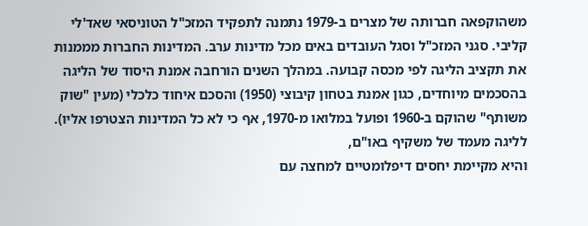משהוקפאה חברותה של מצרים ב-1979 נתמנה לתפקיד המזכ"ל הטוניסאי שאד'לי קליבי. סגני המזכ"ל וסגל העובדים באים מכל מדינות ערב. המדינות החברות מממנות את תקציב הליגה לפי מכסה קבועה. במהלך השנים הורחבה אמנת היסוד של הליגה בהסכמים מיוחדים, כגון אמנת בטחון קיבוצי (1950) והסכם איחוד כלכלי (מעין "שוק משותף" שהוקם ב-1960 ופועל במלואו מ-1970, אף כי לא כל המדינות הצטרפו אליו).
לליגה מעמד של משקיף באו"ם,
והיא מקיימת יחסים דיפלומטיים למחצה עם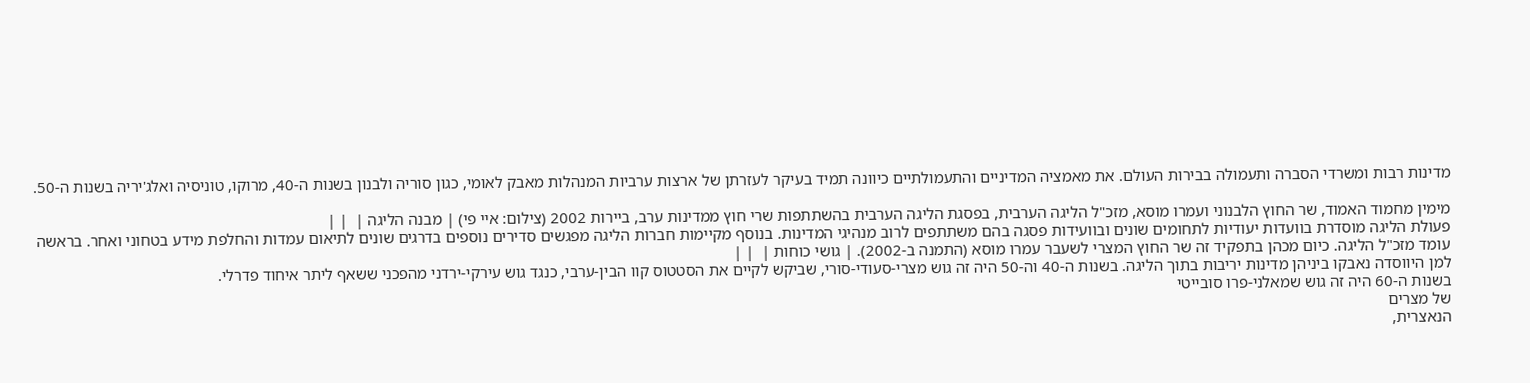מדינות רבות ומשרדי הסברה ותעמולה בבירות העולם. את מאמציה המדיניים והתעמולתיים כיוונה תמיד בעיקר לעזרתן של ארצות ערביות המנהלות מאבק לאומי, כגון סוריה ולבנון בשנות ה-40, מרוקו, טוניסיה ואלג'יריה בשנות ה-50.

מימין מחמוד האמוד, שר החוץ הלבנוני ועמרו מוסא, מזכ"ל הליגה הערבית, בפסגת הליגה הערבית בהשתתפות שרי חוץ ממדינות ערב, ביירות 2002 (צילום: איי פי) | מבנה הליגה |  | |
פעולת הליגה מוסדרת בוועדות יעודיות לתחומים שונים ובוועידות פסגה בהם משתתפים לרוב מנהיגי המדינות. בנוסף מקיימות חברות הליגה מפגשים סדירים נוספים בדרגים שונים לתיאום עמדות והחלפת מידע בטחוני ואחר. בראשה עומד מזכ"ל הליגה. כיום מכהן בתפקיד זה שר החוץ המצרי לשעבר עמרו מוסא (התמנה ב-2002). | גושי כוחות |  | |
למן היווסדה נאבקו ביניהן מדינות יריבות בתוך הליגה. בשנות ה-40 וה-50 היה זה גוש מצרי-סעודי-סורי, שביקש לקיים את הסטטוס קוו הבין-ערבי, כנגד גוש עירקי-ירדני מהפכני ששאף ליתר איחוד פדרלי.
בשנות ה-60 היה זה גוש שמאלני-פרו סובייטי
של מצרים
הנאצרית,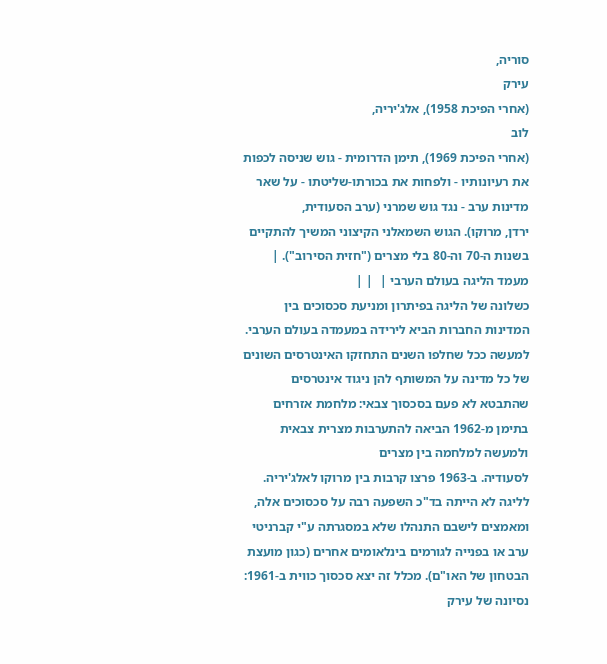סוריה,
עירק
(אחרי הפיכת 1958), אלג'יריה,
לוב
(אחרי הפיכת 1969), תימן הדרומית - גוש שניסה לכפות את רעיונותיו - ולפחות את בכורתו-שליטתו - על שאר מדינות ערב - נגד גוש שמרני (ערב הסעודית,
ירדן, מרוקו). הגוש השמאלני הקיצוני המשיך להתקיים בשנות ה-70 וה-80 בלי מצרים ("חזית הסירוב"). | מעמד הליגה בעולם הערבי |  | |
כשלונה של הליגה בפיתרון ומניעת סכסוכים בין המדינות החברות הביא לירידה במעמדה בעולם הערבי. למעשה ככל שחלפו השנים התחזקו האינטרסים השונים של כל מדינה על המשותף להן ניגוד אינטרסים שהתבטא לא פעם בסכסוך צבאי: מלחמת אזרחים בתימן מ-1962 הביאה להתערבות מצרית צבאית ולמעשה למלחמה בין מצרים
לסעודיה. ב-1963 פרצו קרבות בין מרוקו לאלג'יריה.
לליגה לא הייתה בד"כ השפעה רבה על סכסוכים אלה, ומאמצים לישבם התנהלו שלא במסגרתה ע"י קברניטי ערב או בפנייה לגורמים בינלאומים אחרים (כגון מועצת הבטחון של האו"ם). מכלל זה יצא סכסוך כווית ב-1961: נסיונה של עירק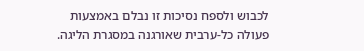לכבוש ולספח נסיכות זו נבלם באמצעות פעולה כל-ערבית שאורגנה במסגרת הליגה.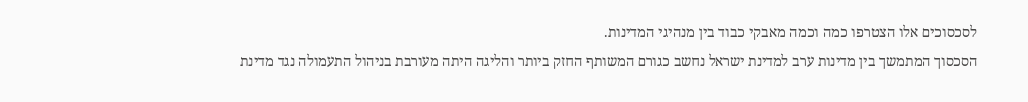לסכסוכים אלו הצטרפו כמה וכמה מאבקי כבוד בין מנהיגי המדינות.
הסכסוך המתמשך בין מדינות ערב למדינת ישראל נחשב כגורם המשותף החזק ביותר והליגה היתה מעורבת בניהול התעמולה נגד מדינת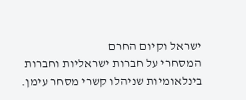ישראל וקיום החרם
המסחרי על חברות ישראליות וחברות בינלאומיות שניהלו קשרי מסחר עימן.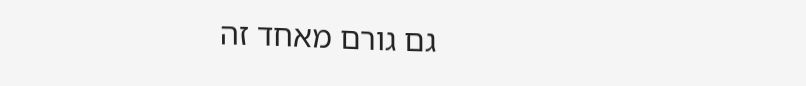גם גורם מאחד זה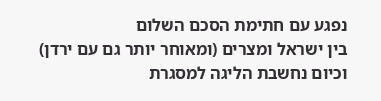נפגע עם חתימת הסכם השלום
בין ישראל ומצרים (ומאוחר יותר גם עם ירדן) וכיום נחשבת הליגה למסגרת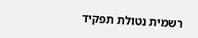רשמית נטולת תפקיד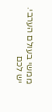ממשי בעולם הערבי.
יש לכם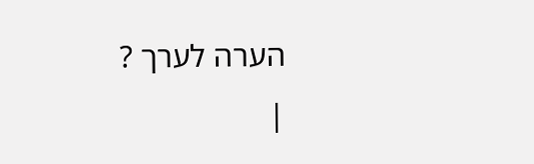הערה לערך ?
|